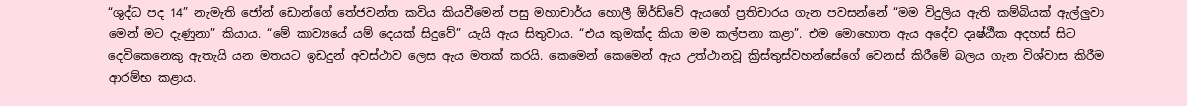“ශුද්ධ පද 14” නැමැති ජෝන් ඩොන්ගේ තේජවන්ත කවිය කියවීමෙන් පසු මහාචාර්ය හොලී ඕර්ඩ්වේ ඇයගේ ප්‍රතිචාරය ගැන පවසන්නේ “මම විදුලිය ඇති කම්බියක් ඇල්ලුවා මෙන් මට දැණුනා” කියාය. “මේ කාව්‍යයේ යම් දෙයක් සිදුවේ” යැයි ඇය සිතුවාය. “එය කුමක්ද කියා මම කල්පනා කළා”. එම මොහොත ඇය අදේව දෘෂ්ඨීක අදහස් සිට දෙවිකෙනෙකු ඇතැයි යන මතයට ඉඩදුන් අවස්ථාව ලෙස ඇය මතක් කරයි. කෙමෙන් කෙමෙන් ඇය උත්ථානවූ ක්‍රිස්තුස්වහන්සේගේ වෙනස් කිරීමේ බලය ගැන විශ්වාස කිරීම ආරම්භ කළාය.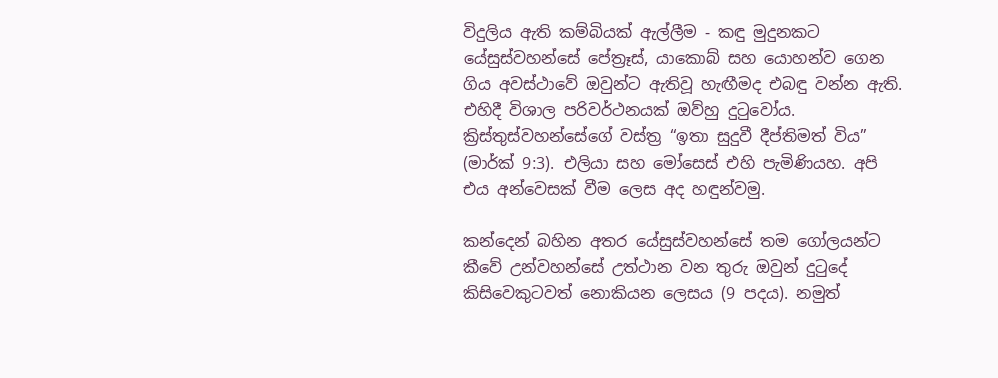විදුලිය ඇති කම්බියක් ඇල්ලීම ‐ කඳු මුදුනකට යේසුස්වහන්සේ පේත්‍රෑස්, යාකොබ් සහ යොහන්ව ගෙන ගිය අවස්ථාවේ ඔවුන්ට ඇතිවූ හැඟීමද එබඳු වන්න ඇති. එහිදී විශාල පරිවර්ථනයක් ඔව්හු දුටුවෝය. ක්‍රිස්තුස්වහන්සේගේ වස්ත්‍ර “ඉතා සුදුවී දීප්තිමත් විය” (මාර්ක් 9:3). එලියා සහ මෝසෙස් එහි පැමිණියහ. අපි එය අන්වෙසක් වීම ලෙස අද හඳුන්වමු.

කන්දෙන් බහින අතර යේසුස්වහන්සේ තම ගෝලයන්ට කීවේ උන්වහන්සේ උත්ථාන වන තුරු ඔවුන් දුටුදේ කිසිවෙකුටවත් නොකියන ලෙසය (9 පදය). නමුත්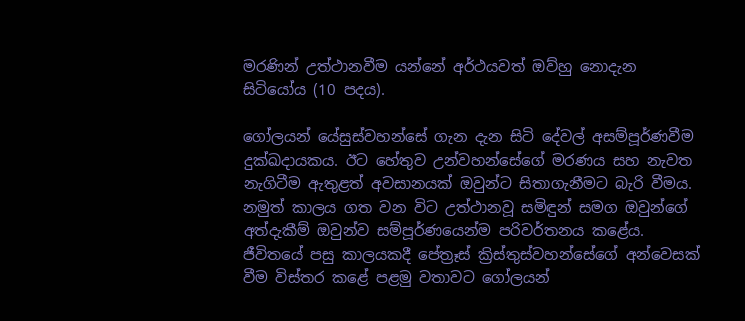මරණින් උත්ථානවීම යන්නේ අර්ථයවත් ඔව්හු නොදැන සිටියෝය (10 පදය).

ගෝලයන් යේසුස්වහන්සේ ගැන දැන සිටි දේවල් අසම්පූර්ණවීම දුක්ඛදායකය. ඊට හේතුව උන්වහන්සේගේ මරණය සහ නැවත නැගිටීම ඇතුළත් අවසානයක් ඔවුන්ට සිතාගැනීමට බැරි වීමය. නමුත් කාලය ගත වන විට උත්ථානවූ සමිඳුන් සමග ඔවුන්ගේ අත්දැකීම් ඔවුන්ව සම්පූර්ණයෙන්ම පරිවර්තනය කළේය. ජීවිතයේ පසු කාලයකදී පේත්‍රෑස් ක්‍රිස්තුස්වහන්සේගේ අන්වෙසක් වීම විස්තර කළේ පළමු වතාවට ගෝලයන්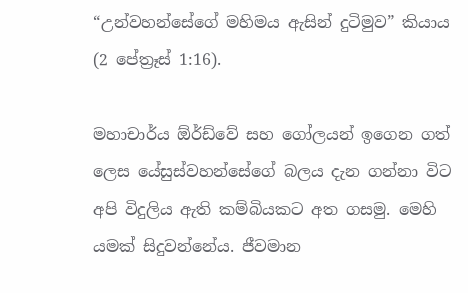“උන්වහන්සේගේ මහිමය ඇසින් දුටිමුව” කියාය (2 පේත්‍රෑස් 1:16).

මහාචාර්ය ඕර්ඩ්වේ සහ ගෝලයන් ඉගෙන ගත් ලෙස යේසුස්වහන්සේගේ බලය දැන ගන්නා විට අපි විදුලිය ඇති කම්බියකට අත ගසමු. මෙහි යමක් සිදුවන්නේය. ජීවමාන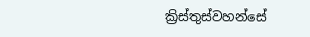ක්‍රිස්තුස්වහන්සේ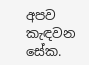අපව කැඳවන සේක.